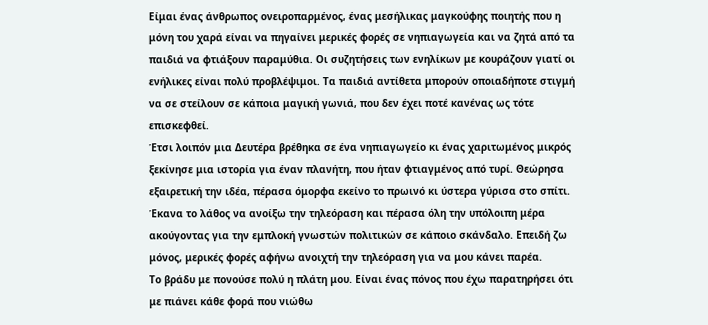Είμαι ένας άνθρωπος ονειροπαρμένος, ένας μεσήλικας μαγκούφης ποιητής που η μόνη του χαρά είναι να πηγαίνει μερικές φορές σε νηπιαγωγεία και να ζητά από τα παιδιά να φτιάξουν παραμύθια. Οι συζητήσεις των ενηλίκων με κουράζουν γιατί οι ενήλικες είναι πολύ προβλέψιμοι. Τα παιδιά αντίθετα μπορούν οποιαδήποτε στιγμή να σε στείλουν σε κάποια μαγική γωνιά, που δεν έχει ποτέ κανένας ως τότε επισκεφθεί.
Έτσι λοιπόν μια Δευτέρα βρέθηκα σε ένα νηπιαγωγείο κι ένας χαριτωμένος μικρός ξεκίνησε μια ιστορία για έναν πλανήτη, που ήταν φτιαγμένος από τυρί. Θεώρησα εξαιρετική την ιδέα, πέρασα όμορφα εκείνο το πρωινό κι ύστερα γύρισα στο σπίτι. Έκανα το λάθος να ανοίξω την τηλεόραση και πέρασα όλη την υπόλοιπη μέρα ακούγοντας για την εμπλοκή γνωστών πολιτικών σε κάποιο σκάνδαλο. Επειδή ζω μόνος, μερικές φορές αφήνω ανοιχτή την τηλεόραση για να μου κάνει παρέα.
Το βράδυ με πονούσε πολύ η πλάτη μου. Είναι ένας πόνος που έχω παρατηρήσει ότι με πιάνει κάθε φορά που νιώθω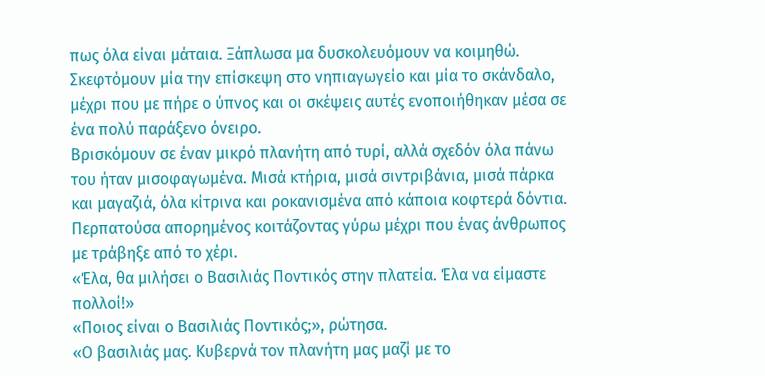πως όλα είναι μάταια. Ξάπλωσα μα δυσκολευόμουν να κοιμηθώ. Σκεφτόμουν μία την επίσκεψη στο νηπιαγωγείο και μία το σκάνδαλο, μέχρι που με πήρε ο ύπνος και οι σκέψεις αυτές ενοποιήθηκαν μέσα σε ένα πολύ παράξενο όνειρο.
Βρισκόμουν σε έναν μικρό πλανήτη από τυρί, αλλά σχεδόν όλα πάνω του ήταν μισοφαγωμένα. Μισά κτήρια, μισά σιντριβάνια, μισά πάρκα και μαγαζιά, όλα κίτρινα και ροκανισμένα από κάποια κοφτερά δόντια. Περπατούσα απορημένος κοιτάζοντας γύρω μέχρι που ένας άνθρωπος με τράβηξε από το χέρι.
«Έλα, θα μιλήσει ο Βασιλιάς Ποντικός στην πλατεία. Έλα να είμαστε πολλοί!»
«Ποιος είναι ο Βασιλιάς Ποντικός;», ρώτησα.
«Ο βασιλιάς μας. Κυβερνά τον πλανήτη μας μαζί με το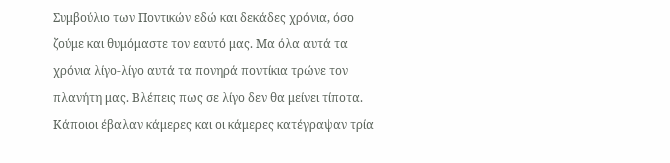Συμβούλιο των Ποντικών εδώ και δεκάδες χρόνια, όσο ζούμε και θυμόμαστε τον εαυτό μας. Μα όλα αυτά τα χρόνια λίγο-λίγο αυτά τα πονηρά ποντίκια τρώνε τον πλανήτη μας. Βλέπεις πως σε λίγο δεν θα μείνει τίποτα. Κάποιοι έβαλαν κάμερες και οι κάμερες κατέγραψαν τρία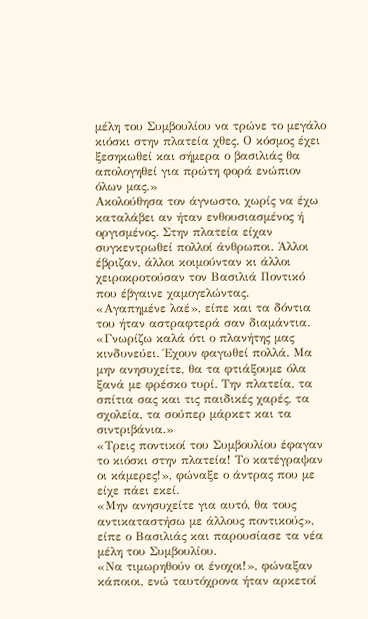μέλη του Συμβουλίου να τρώνε το μεγάλο κιόσκι στην πλατεία χθες. Ο κόσμος έχει ξεσηκωθεί και σήμερα ο βασιλιάς θα απολογηθεί για πρώτη φορά ενώπιον όλων μας.»
Ακολούθησα τον άγνωστο, χωρίς να έχω καταλάβει αν ήταν ενθουσιασμένος ή οργισμένος. Στην πλατεία είχαν συγκεντρωθεί πολλοί άνθρωποι. Άλλοι έβριζαν, άλλοι κοιμούνταν κι άλλοι χειροκροτούσαν τον Βασιλιά Ποντικό που έβγαινε χαμογελώντας.
«Αγαπημένε λαέ», είπε και τα δόντια του ήταν αστραφτερά σαν διαμάντια. «Γνωρίζω καλά ότι ο πλανήτης μας κινδυνεύει. Έχουν φαγωθεί πολλά. Μα μην ανησυχείτε, θα τα φτιάξουμε όλα ξανά με φρέσκο τυρί. Την πλατεία, τα σπίτια σας και τις παιδικές χαρές, τα σχολεία, τα σούπερ μάρκετ και τα σιντριβάνια.»
«Τρεις ποντικοί του Συμβουλίου έφαγαν το κιόσκι στην πλατεία! Το κατέγραψαν οι κάμερες!», φώναξε ο άντρας που με είχε πάει εκεί.
«Μην ανησυχείτε για αυτό, θα τους αντικαταστήσω με άλλους ποντικούς», είπε ο Βασιλιάς και παρουσίασε τα νέα μέλη του Συμβουλίου.
«Να τιμωρηθούν οι ένοχοι!», φώναξαν κάποιοι, ενώ ταυτόχρονα ήταν αρκετοί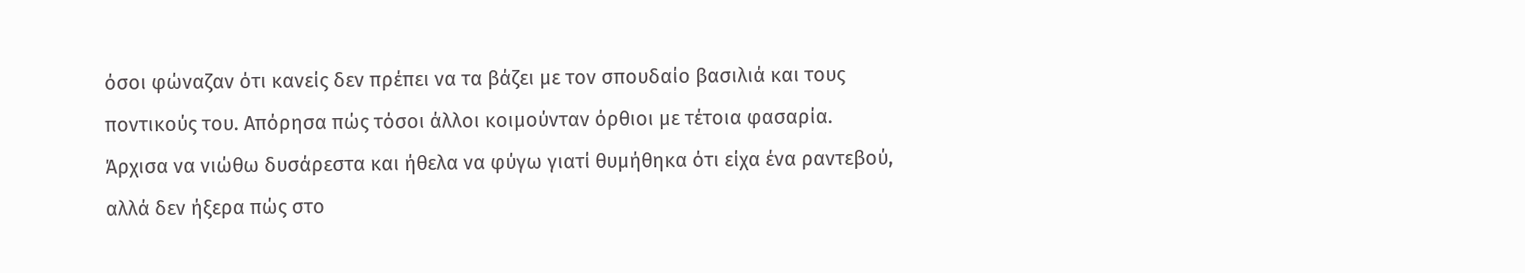όσοι φώναζαν ότι κανείς δεν πρέπει να τα βάζει με τον σπουδαίο βασιλιά και τους ποντικούς του. Απόρησα πώς τόσοι άλλοι κοιμούνταν όρθιοι με τέτοια φασαρία.
Άρχισα να νιώθω δυσάρεστα και ήθελα να φύγω γιατί θυμήθηκα ότι είχα ένα ραντεβού, αλλά δεν ήξερα πώς στο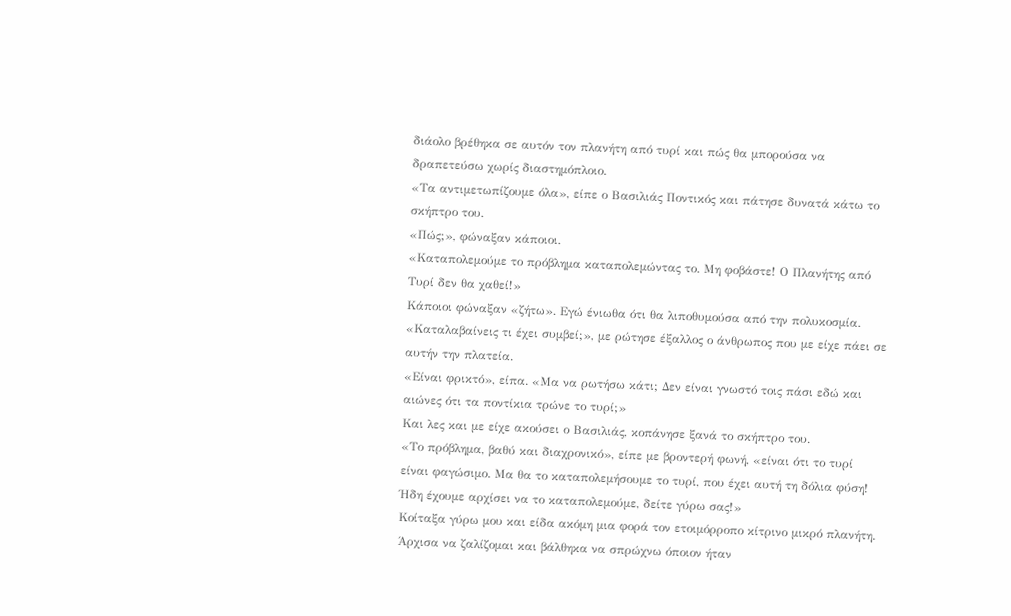διάολο βρέθηκα σε αυτόν τον πλανήτη από τυρί και πώς θα μπορούσα να δραπετεύσω χωρίς διαστημόπλοιο.
«Τα αντιμετωπίζουμε όλα», είπε ο Βασιλιάς Ποντικός και πάτησε δυνατά κάτω το σκήπτρο του.
«Πώς;», φώναξαν κάποιοι.
«Καταπολεμούμε το πρόβλημα καταπολεμώντας το. Μη φοβάστε! Ο Πλανήτης από Τυρί δεν θα χαθεί!»
Κάποιοι φώναξαν «ζήτω». Εγώ ένιωθα ότι θα λιποθυμούσα από την πολυκοσμία.
«Καταλαβαίνεις τι έχει συμβεί;», με ρώτησε έξαλλος ο άνθρωπος που με είχε πάει σε αυτήν την πλατεία.
«Είναι φρικτό», είπα. «Μα να ρωτήσω κάτι; Δεν είναι γνωστό τοις πάσι εδώ και αιώνες ότι τα ποντίκια τρώνε το τυρί;»
Και λες και με είχε ακούσει ο Βασιλιάς, κοπάνησε ξανά το σκήπτρο του.
«Το πρόβλημα, βαθύ και διαχρονικό», είπε με βροντερή φωνή, «είναι ότι το τυρί είναι φαγώσιμο. Μα θα το καταπολεμήσουμε το τυρί, που έχει αυτή τη δόλια φύση! Ήδη έχουμε αρχίσει να το καταπολεμούμε, δείτε γύρω σας!»
Κοίταξα γύρω μου και είδα ακόμη μια φορά τον ετοιμόρροπο κίτρινο μικρό πλανήτη. Άρχισα να ζαλίζομαι και βάλθηκα να σπρώχνω όποιον ήταν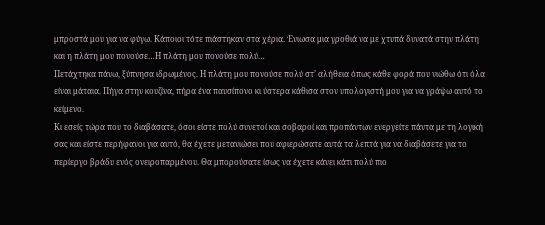μπροστά μου για να φύγω. Κάποιοι τότε πιάστηκαν στα χέρια. Ένιωσα μια γροθιά να με χτυπά δυνατά στην πλάτη και η πλάτη μου πονούσε…Η πλάτη μου πονούσε πολύ…
Πετάχτηκα πάνω, ξύπνησα ιδρωμένος. Η πλάτη μου πονούσε πολύ στ’ αλήθεια όπως κάθε φορά που νιώθω ότι όλα είναι μάταια. Πήγα στην κουζίνα, πήρα ένα παυσίπονο κι ύστερα κάθισα στον υπολογιστή μου για να γράψω αυτό το κείμενο.
Κι εσείς τώρα που το διαβάσατε, όσοι είστε πολύ συνετοί και σοβαροί και προπάντων ενεργείτε πάντα με τη λογική σας και είστε περήφανοι για αυτό, θα έχετε μετανιώσει που αφιερώσατε αυτά τα λεπτά για να διαβάσετε για το περίεργο βράδυ ενός ονειροπαρμένου. Θα μπορούσατε ίσως να έχετε κάνει κάτι πολύ πιο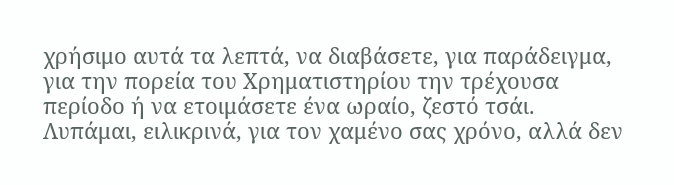χρήσιμο αυτά τα λεπτά, να διαβάσετε, για παράδειγμα, για την πορεία του Χρηματιστηρίου την τρέχουσα περίοδο ή να ετοιμάσετε ένα ωραίο, ζεστό τσάι.
Λυπάμαι, ειλικρινά, για τον χαμένο σας χρόνο, αλλά δεν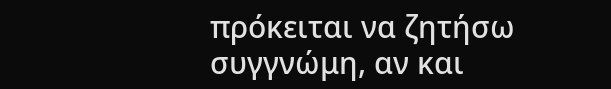πρόκειται να ζητήσω συγγνώμη, αν και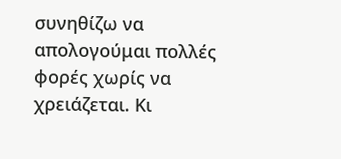συνηθίζω να απολογούμαι πολλές φορές χωρίς να χρειάζεται. Κι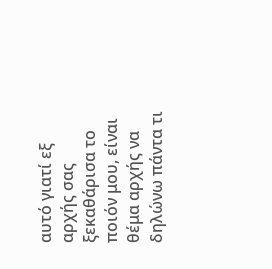αυτό γιατί εξ αρχής σας ξεκαθάρισα το ποιόν μου, είναι θέμα αρχής να δηλώνω πάντα τι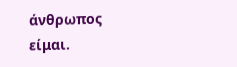άνθρωπος είμαι.